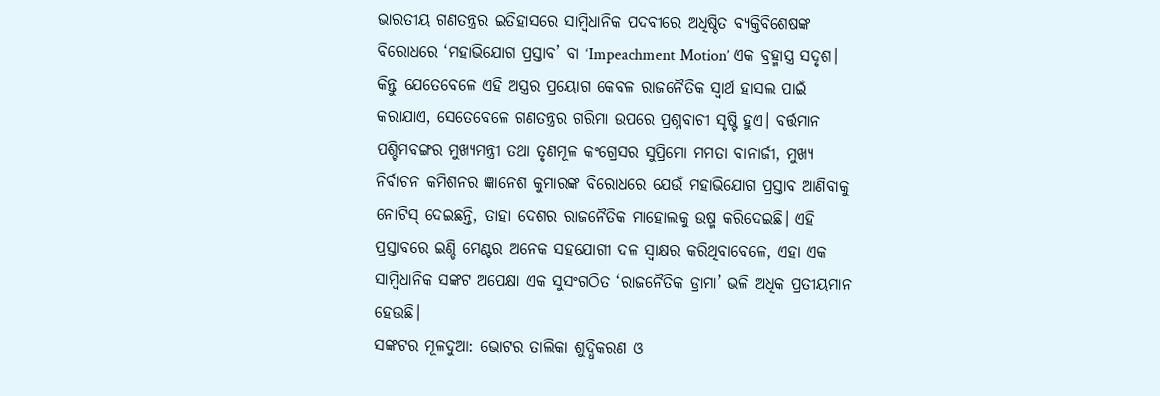ଭାରତୀୟ ଗଣତନ୍ତ୍ରର ଇତିହାସରେ ସାମ୍ବିଧାନିକ ପଦବୀରେ ଅଧିଷ୍ଠିତ ବ୍ୟକ୍ତିବିଶେଷଙ୍କ ବିରୋଧରେ ‘ମହାଭିଯୋଗ ପ୍ରସ୍ତାବ’ ବା ‘Impeachment Motion’ ଏକ ବ୍ରହ୍ମାସ୍ତ୍ର ସଦୃଶ। କିନ୍ତୁ ଯେତେବେଳେ ଏହି ଅସ୍ତ୍ରର ପ୍ରୟୋଗ କେବଳ ରାଜନୈତିକ ସ୍ୱାର୍ଥ ହାସଲ ପାଇଁ କରାଯାଏ, ସେତେବେଳେ ଗଣତନ୍ତ୍ରର ଗରିମା ଉପରେ ପ୍ରଶ୍ନବାଚୀ ସୃଷ୍ଟି ହୁଏ। ବର୍ତ୍ତମାନ ପଶ୍ଚିମବଙ୍ଗର ମୁଖ୍ୟମନ୍ତ୍ରୀ ତଥା ତୃଣମୂଳ କଂଗ୍ରେସର ସୁପ୍ରିମୋ ମମତା ବାନାର୍ଜୀ, ମୁଖ୍ୟ ନିର୍ବାଚନ କମିଶନର ଜ୍ଞାନେଶ କୁମାରଙ୍କ ବିରୋଧରେ ଯେଉଁ ମହାଭିଯୋଗ ପ୍ରସ୍ତାବ ଆଣିବାକୁ ନୋଟିସ୍ ଦେଇଛନ୍ତି, ତାହା ଦେଶର ରାଜନୈତିକ ମାହୋଲକୁ ଉଷ୍ମ କରିଦେଇଛି। ଏହି ପ୍ରସ୍ତାବରେ ଇଣ୍ଡି ମେଣ୍ଟର ଅନେକ ସହଯୋଗୀ ଦଳ ସ୍ୱାକ୍ଷର କରିଥିବାବେଳେ, ଏହା ଏକ ସାମ୍ବିଧାନିକ ସଙ୍କଟ ଅପେକ୍ଷା ଏକ ସୁସଂଗଠିତ ‘ରାଜନୈତିକ ଡ୍ରାମା’ ଭଳି ଅଧିକ ପ୍ରତୀୟମାନ ହେଉଛି।
ସଙ୍କଟର ମୂଳଦୁଆ: ଭୋଟର ତାଲିକା ଶୁଦ୍ଧିକରଣ ଓ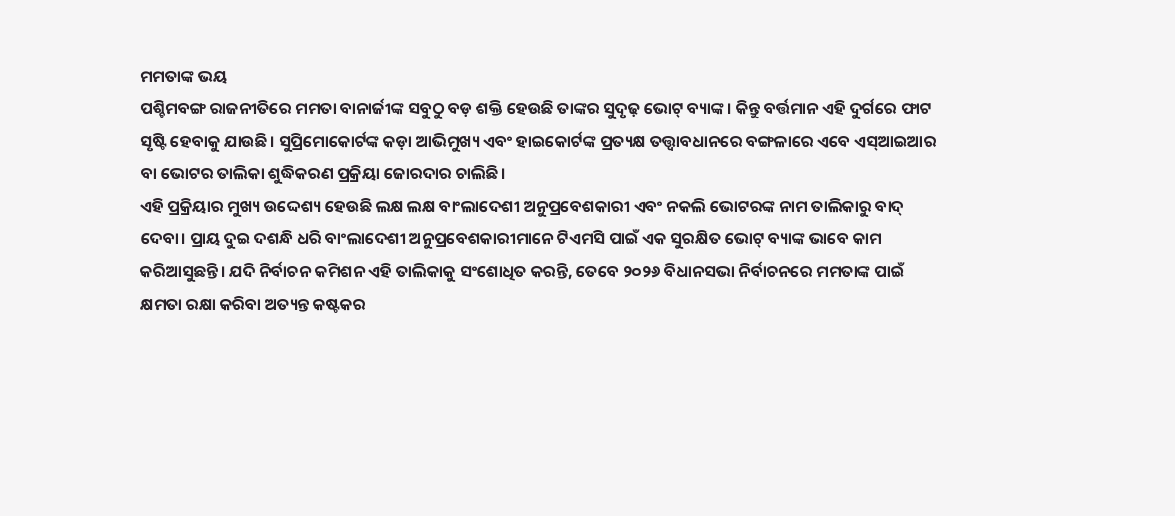ମମତାଙ୍କ ଭୟ
ପଶ୍ଚିମବଙ୍ଗ ରାଜନୀତିରେ ମମତା ବାନାର୍ଜୀଙ୍କ ସବୁଠୁ ବଡ଼ ଶକ୍ତି ହେଉଛି ତାଙ୍କର ସୁଦୃଢ଼ ଭୋଟ୍ ବ୍ୟାଙ୍କ। କିନ୍ତୁ ବର୍ତ୍ତମାନ ଏହି ଦୁର୍ଗରେ ଫାଟ ସୃଷ୍ଟି ହେବାକୁ ଯାଉଛି। ସୁପ୍ରିମୋକୋର୍ଟଙ୍କ କଡ଼ା ଆଭିମୁଖ୍ୟ ଏବଂ ହାଇକୋର୍ଟଙ୍କ ପ୍ରତ୍ୟକ୍ଷ ତତ୍ତ୍ୱାବଧାନରେ ବଙ୍ଗଳାରେ ଏବେ ଏସ୍ଆଇଆର ବା ଭୋଟର ତାଲିକା ଶୁଦ୍ଧିକରଣ ପ୍ରକ୍ରିୟା ଜୋରଦାର ଚାଲିଛି।
ଏହି ପ୍ରକ୍ରିୟାର ମୁଖ୍ୟ ଉଦ୍ଦେଶ୍ୟ ହେଉଛି ଲକ୍ଷ ଲକ୍ଷ ବାଂଲାଦେଶୀ ଅନୁପ୍ରବେଶକାରୀ ଏବଂ ନକଲି ଭୋଟରଙ୍କ ନାମ ତାଲିକାରୁ ବାଦ୍ ଦେବା। ପ୍ରାୟ ଦୁଇ ଦଶନ୍ଧି ଧରି ବାଂଲାଦେଶୀ ଅନୁପ୍ରବେଶକାରୀମାନେ ଟିଏମସି ପାଇଁ ଏକ ସୁରକ୍ଷିତ ଭୋଟ୍ ବ୍ୟାଙ୍କ ଭାବେ କାମ କରିଆସୁଛନ୍ତି। ଯଦି ନିର୍ବାଚନ କମିଶନ ଏହି ତାଲିକାକୁ ସଂଶୋଧିତ କରନ୍ତି, ତେବେ ୨୦୨୬ ବିଧାନସଭା ନିର୍ବାଚନରେ ମମତାଙ୍କ ପାଇଁ କ୍ଷମତା ରକ୍ଷା କରିବା ଅତ୍ୟନ୍ତ କଷ୍ଟକର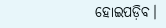ହୋଇପଡ଼ିବ।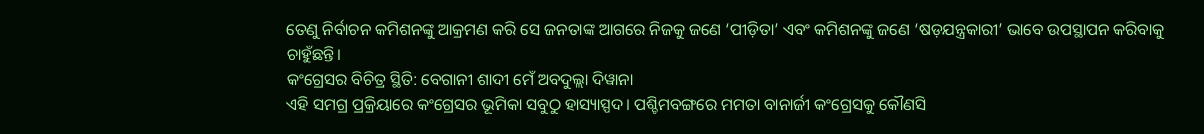ତେଣୁ ନିର୍ବାଚନ କମିଶନଙ୍କୁ ଆକ୍ରମଣ କରି ସେ ଜନତାଙ୍କ ଆଗରେ ନିଜକୁ ଜଣେ ‘ପୀଡ଼ିତା’ ଏବଂ କମିଶନଙ୍କୁ ଜଣେ ‘ଷଡ଼ଯନ୍ତ୍ରକାରୀ’ ଭାବେ ଉପସ୍ଥାପନ କରିବାକୁ ଚାହୁଁଛନ୍ତି।
କଂଗ୍ରେସର ବିଚିତ୍ର ସ୍ଥିତି: ବେଗାନୀ ଶାଦୀ ମେଁ ଅବଦୁଲ୍ଲା ଦିୱାନା
ଏହି ସମଗ୍ର ପ୍ରକ୍ରିୟାରେ କଂଗ୍ରେସର ଭୂମିକା ସବୁଠୁ ହାସ୍ୟାସ୍ପଦ। ପଶ୍ଚିମବଙ୍ଗରେ ମମତା ବାନାର୍ଜୀ କଂଗ୍ରେସକୁ କୌଣସି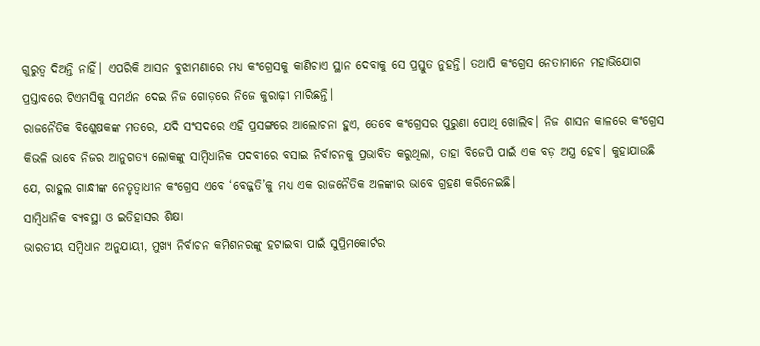ଗୁରୁତ୍ୱ ଦିଅନ୍ତି ନାହିଁ। ଏପରିକି ଆସନ ବୁଝାମଣାରେ ମଧ୍ୟ କଂଗ୍ରେସକୁ କାଣିଚାଏ ସ୍ଥାନ ଦେବାକୁ ସେ ପ୍ରସ୍ତୁତ ନୁହନ୍ତି। ତଥାପି କଂଗ୍ରେସ ନେତାମାନେ ମହାଭିଯୋଗ ପ୍ରସ୍ତାବରେ ଟିଏମସିକୁ ସମର୍ଥନ ଦେଇ ନିଜ ଗୋଡ଼ରେ ନିଜେ କୁରାଢ଼ୀ ମାରିଛନ୍ତି।
ରାଜନୈତିକ ବିଶ୍ଳେଷକଙ୍କ ମତରେ, ଯଦି ସଂସଦରେ ଏହି ପ୍ରସଙ୍ଗରେ ଆଲୋଚନା ହୁଏ, ତେବେ କଂଗ୍ରେସର ପୁରୁଣା ପୋଥି ଖୋଲିବ। ନିଜ ଶାସନ କାଳରେ କଂଗ୍ରେସ କିଭଳି ଭାବେ ନିଜର ଆନୁଗତ୍ୟ ଲୋକଙ୍କୁ ସାମ୍ବିଧାନିକ ପଦବୀରେ ବସାଇ ନିର୍ବାଚନକୁ ପ୍ରଭାବିତ କରୁଥିଲା, ତାହା ବିଜେପି ପାଇଁ ଏକ ବଡ଼ ଅସ୍ତ୍ର ହେବ। କୁହାଯାଉଛି ଯେ, ରାହୁଲ ଗାନ୍ଧୀଙ୍କ ନେତୃତ୍ୱାଧୀନ କଂଗ୍ରେସ ଏବେ ‘ବେଜ୍ଜତି’କୁ ମଧ୍ୟ ଏକ ରାଜନୈତିକ ଅଳଙ୍କାର ଭାବେ ଗ୍ରହଣ କରିନେଇଛି।
ସାମ୍ବିଧାନିକ ବ୍ୟବସ୍ଥା ଓ ଇତିହାସର ଶିକ୍ଷା
ଭାରତୀୟ ସମ୍ବିଧାନ ଅନୁଯାୟୀ, ମୁଖ୍ୟ ନିର୍ବାଚନ କମିଶନରଙ୍କୁ ହଟାଇବା ପାଇଁ ସୁପ୍ରିମକୋର୍ଟର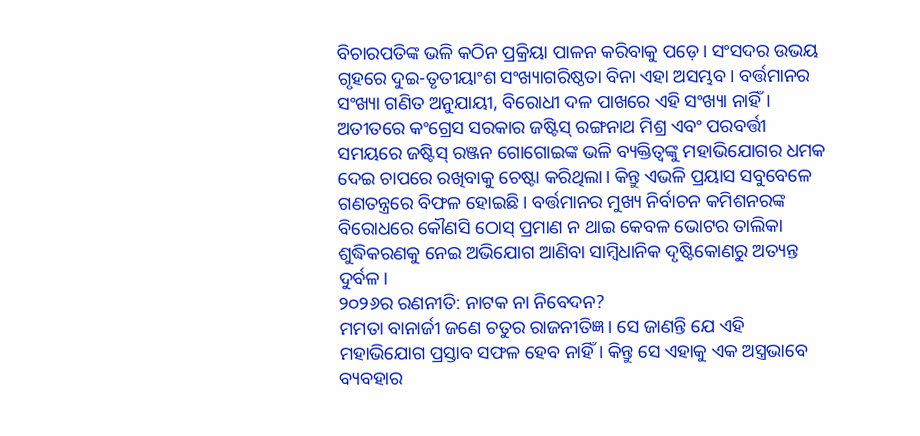ବିଚାରପତିଙ୍କ ଭଳି କଠିନ ପ୍ରକ୍ରିୟା ପାଳନ କରିବାକୁ ପଡ଼େ। ସଂସଦର ଉଭୟ ଗୃହରେ ଦୁଇ-ତୃତୀୟାଂଶ ସଂଖ୍ୟାଗରିଷ୍ଠତା ବିନା ଏହା ଅସମ୍ଭବ। ବର୍ତ୍ତମାନର ସଂଖ୍ୟା ଗଣିତ ଅନୁଯାୟୀ, ବିରୋଧୀ ଦଳ ପାଖରେ ଏହି ସଂଖ୍ୟା ନାହିଁ।
ଅତୀତରେ କଂଗ୍ରେସ ସରକାର ଜଷ୍ଟିସ୍ ରଙ୍ଗନାଥ ମିଶ୍ର ଏବଂ ପରବର୍ତ୍ତୀ ସମୟରେ ଜଷ୍ଟିସ୍ ରଞ୍ଜନ ଗୋଗୋଇଙ୍କ ଭଳି ବ୍ୟକ୍ତିତ୍ୱଙ୍କୁ ମହାଭିଯୋଗର ଧମକ ଦେଇ ଚାପରେ ରଖିବାକୁ ଚେଷ୍ଟା କରିଥିଲା। କିନ୍ତୁ ଏଭଳି ପ୍ରୟାସ ସବୁବେଳେ ଗଣତନ୍ତ୍ରରେ ବିଫଳ ହୋଇଛି। ବର୍ତ୍ତମାନର ମୁଖ୍ୟ ନିର୍ବାଚନ କମିଶନରଙ୍କ ବିରୋଧରେ କୌଣସି ଠୋସ୍ ପ୍ରମାଣ ନ ଥାଇ କେବଳ ଭୋଟର ତାଲିକା ଶୁଦ୍ଧିକରଣକୁ ନେଇ ଅଭିଯୋଗ ଆଣିବା ସାମ୍ବିଧାନିକ ଦୃଷ୍ଟିକୋଣରୁ ଅତ୍ୟନ୍ତ ଦୁର୍ବଳ।
୨୦୨୬ର ରଣନୀତି: ନାଟକ ନା ନିବେଦନ?
ମମତା ବାନାର୍ଜୀ ଜଣେ ଚତୁର ରାଜନୀତିଜ୍ଞ। ସେ ଜାଣନ୍ତି ଯେ ଏହି ମହାଭିଯୋଗ ପ୍ରସ୍ତାବ ସଫଳ ହେବ ନାହିଁ। କିନ୍ତୁ ସେ ଏହାକୁ ଏକ ଅସ୍ତ୍ରଭାବେ ବ୍ୟବହାର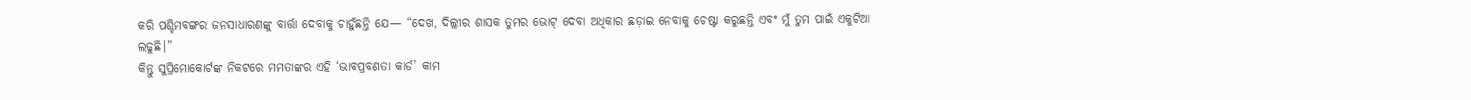କରି ପଶ୍ଚିମବଙ୍ଗର ଜନସାଧାରଣଙ୍କୁ ବାର୍ତ୍ତା ଦେବାକୁ ଚାହୁଁଛନ୍ତି ଯେ— “ଦେଖ, ଦିଲ୍ଲୀର ଶାସକ ତୁମର ଭୋଟ୍ ଦେବା ଅଧିକାର ଛଡ଼ାଇ ନେବାକୁ ଚେଷ୍ଟା କରୁଛନ୍ତି ଏବଂ ମୁଁ ତୁମ ପାଇଁ ଏକୁଟିଆ ଲଢୁଛି।”
କିନ୍ତୁ ସୁପ୍ରିମୋକୋର୍ଟଙ୍କ ନିକଟରେ ମମତାଙ୍କର ଏହି ‘ଭାବପ୍ରବଣତା କାର୍ଡ’ କାମ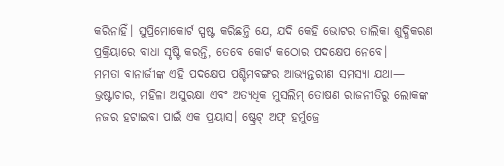କରିନାହିଁ। ସୁପ୍ରିମୋକୋର୍ଟ ସ୍ପଷ୍ଟ କରିଛନ୍ତି ଯେ, ଯଦି କେହି ଭୋଟର ତାଲିକା ଶୁଦ୍ଧିକରଣ ପ୍ରକ୍ରିୟାରେ ବାଧା ସୃଷ୍ଟି କରନ୍ତି, ତେବେ କୋର୍ଟ କଠୋର ପଦକ୍ଷେପ ନେବେ।
ମମତା ବାନାର୍ଜୀଙ୍କ ଏହି ପଦକ୍ଷେପ ପଶ୍ଚିମବଙ୍ଗର ଆଭ୍ୟନ୍ତରୀଣ ସମସ୍ୟା ଯଥା— ଭ୍ରଷ୍ଟାଚାର, ମହିଳା ଅସୁରକ୍ଷା ଏବଂ ଅତ୍ୟଧିକ ମୁସଲିମ୍ ତୋଷଣ ରାଜନୀତିରୁ ଲୋକଙ୍କ ନଜର ହଟାଇବା ପାଇଁ ଏକ ପ୍ରୟାସ। ଷ୍ଟ୍ରେଟ୍ ଅଫ୍ ହର୍ମୁଜ୍ରେ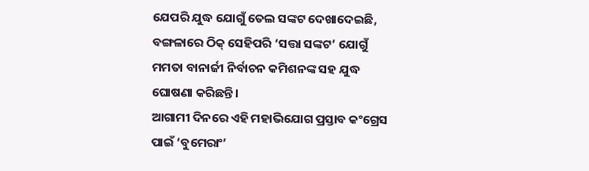ଯେପରି ଯୁଦ୍ଧ ଯୋଗୁଁ ତେଲ ସଙ୍କଟ ଦେଖାଦେଇଛି, ବଙ୍ଗଳାରେ ଠିକ୍ ସେହିପରି ‘ସତ୍ତା ସଙ୍କଟ’ ଯୋଗୁଁ ମମତା ବାନାର୍ଜୀ ନିର୍ବାଚନ କମିଶନଙ୍କ ସହ ଯୁଦ୍ଧ ଘୋଷଣା କରିଛନ୍ତି।
ଆଗାମୀ ଦିନରେ ଏହି ମହାଭିଯୋଗ ପ୍ରସ୍ତାବ କଂଗ୍ରେସ ପାଇଁ ‘ବୁମେରାଂ’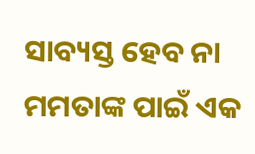ସାବ୍ୟସ୍ତ ହେବ ନା ମମତାଙ୍କ ପାଇଁ ଏକ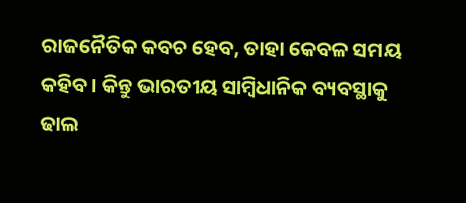ରାଜନୈତିକ କବଚ ହେବ, ତାହା କେବଳ ସମୟ କହିବ। କିନ୍ତୁ ଭାରତୀୟ ସାମ୍ବିଧାନିକ ବ୍ୟବସ୍ଥାକୁ ଢାଲ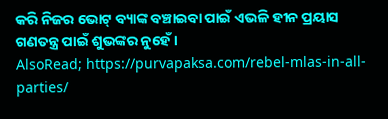କରି ନିଜର ଭୋଟ୍ ବ୍ୟାଙ୍କ ବଞ୍ଚାଇବା ପାଇଁ ଏଭଳି ହୀନ ପ୍ରୟାସ ଗଣତନ୍ତ୍ର ପାଇଁ ଶୁଭଙ୍କର ନୁହେଁ।
AlsoRead; https://purvapaksa.com/rebel-mlas-in-all-parties/